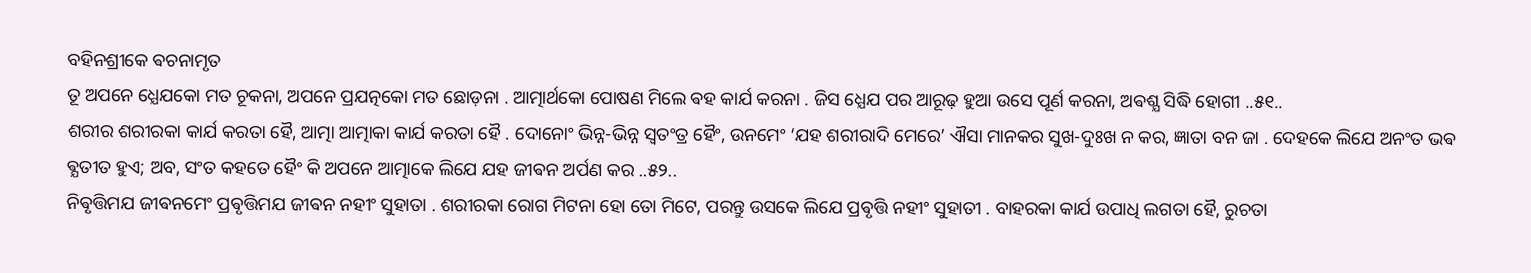ବହିନଶ୍ରୀକେ ଵଚନାମୃତ
ତୂ ଅପନେ ଧ୍ଯେଯକୋ ମତ ଚୂକନା, ଅପନେ ପ୍ରଯତ୍ନକୋ ମତ ଛୋଡ଼ନା . ଆତ୍ମାର୍ଥକୋ ପୋଷଣ ମିଲେ ଵହ କାର୍ଯ କରନା . ଜିସ ଧ୍ଯେଯ ପର ଆରୂଢ଼ ହୁଆ ଉସେ ପୂର୍ଣ କରନା, ଅଵଶ୍ଯ ସିଦ୍ଧି ହୋଗୀ ..୫୧..
ଶରୀର ଶରୀରକା କାର୍ଯ କରତା ହୈ, ଆତ୍ମା ଆତ୍ମାକା କାର୍ଯ କରତା ହୈ . ଦୋନୋଂ ଭିନ୍ନ-ଭିନ୍ନ ସ୍ଵତଂତ୍ର ହୈଂ, ଉନମେଂ ‘ଯହ ଶରୀରାଦି ମେରେ’ ଐସା ମାନକର ସୁଖ-ଦୁଃଖ ନ କର, ଜ୍ଞାତା ବନ ଜା . ଦେହକେ ଲିଯେ ଅନଂତ ଭଵ ଵ୍ଯତୀତ ହୁଏ; ଅବ, ସଂତ କହତେ ହୈଂ କି ଅପନେ ଆତ୍ମାକେ ଲିଯେ ଯହ ଜୀଵନ ଅର୍ପଣ କର ..୫୨..
ନିଵୃତ୍ତିମଯ ଜୀଵନମେଂ ପ୍ରଵୃତ୍ତିମଯ ଜୀଵନ ନହୀଂ ସୁହାତା . ଶରୀରକା ରୋଗ ମିଟନା ହୋ ତୋ ମିଟେ, ପରନ୍ତୁ ଉସକେ ଲିଯେ ପ୍ରଵୃତ୍ତି ନହୀଂ ସୁହାତୀ . ବାହରକା କାର୍ଯ ଉପାଧି ଲଗତା ହୈ, ରୁଚତା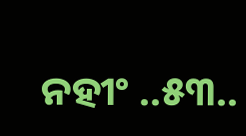ନହୀଂ ..୫୩..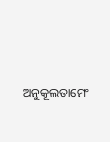ଅନୁକୂଲତାମେଂ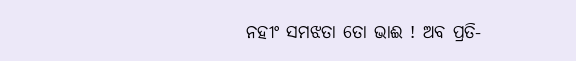ନହୀଂ ସମଝତା ତୋ ଭାଈ ! ଅବ ପ୍ରତି-